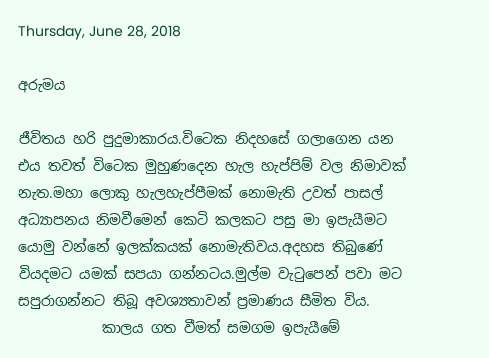Thursday, June 28, 2018

අරුමය

ජීවිතය හරි පුදුමාකාරය.විටෙක නිදහසේ ගලාගෙන යන එය තවත් විටෙක මුහුණදෙන හැල හැප්පිම් වල නිමාවක් නැත.මහා ලොකු හැලහැප්පීමක් නොමැති උවත් පාසල් අධ්‍යාපනය නිමවීමෙන් කෙටි කලකට පසු මා ඉපැයීමට යොමු වන්නේ ඉලක්කයක් නොමැතිවය.අදහස තිබුණේ වියදමට යමක් සපයා ගන්නටය.මුල්ම වැටුපෙන් පවා මට සපුරාගන්නට තිබූ අවශ්‍යතාවන් ප්‍රමාණය සීමිත විය.
            කාලය ගත වීමත් සමගම ඉපැයීමේ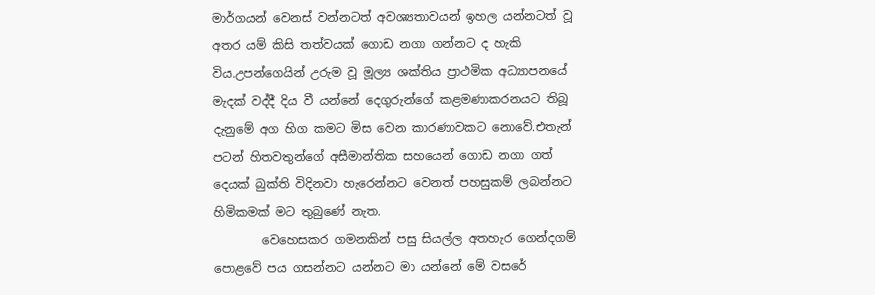මාර්ගයන් වෙනස් වන්නටත් අවශ්‍යතාවයන් ඉහල යන්නටත් වූ අතර යම් කිසි තත්වයක් ගොඩ නගා ගන්නට ද හැකි විය.උපන්ගෙයින් උරුම වූ මූල්‍ය ශක්තිය ප්‍රාථමික අධ්‍යාපනයේ මැදක් වද්දී දිය වී යන්නේ දෙගුරුන්ගේ කළමණාකරනයට තිබූ දැනුමේ අග හිග කමට මිස වෙන කාරණාවකට නොවේ.එතැන් පටන් හිතවතුන්ගේ අසීමාන්තික සහයෙන් ගොඩ නගා ගත් දෙයක් බුක්ති විදිනවා හැරෙන්නට වෙනත් පහසුකම් ලබන්නට හිමිකමක් මට තුබුණේ නැත.
        වෙහෙසකර ගමනකින් පසු සියල්ල අතහැර ගෙන්දගම් පොළවේ පය ගසන්නට යන්නට මා යන්නේ මේ වසරේ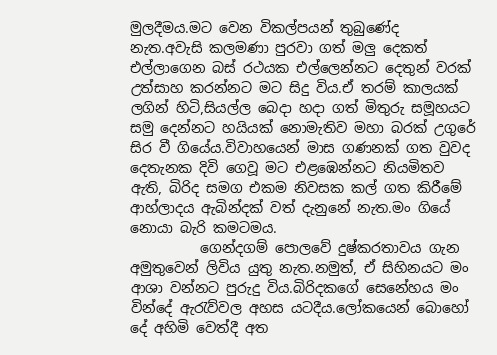මුලදීමය.මට වෙන විකල්පයන් තුබුණේද නැත.අවැසි කලමණා පුරවා ගත් මලු දෙකත් එල්ලාගෙන බස් රථයක එල්ලෙන්නට දෙතුන් වරක් උත්සාහ කරන්නට මට සිදු විය.ඒ තරම් කාලයක් ලගින් හිටි,සියල්ල බෙදා හදා ගත් මිතුරු සමූහයට සමු දෙන්නට හයියක් නොමැතිව මහා බරක් උගුරේ සිර වී ගියේය.විවාහයෙන් මාස ගණනක් ගත වුවද දෙතැනක දිවි ගෙවූ මට එළඹෙන්නට නියමිතව ඇති, බිරිද සමග එකම නිවසක කල් ගත කිරීමේ ආහ්ලාදය ඇබින්දක් වත් දැනුනේ නැත.මං ගියේ නොයා බැරි කමටමය.
          ගෙන්දගම් පොලවේ දුෂ්කරතාවය ගැන අමුතුවෙන් ලිවිය යුතු නැත.නමුත්, ඒ සිහිනයට මං ආශා වන්නට පුරුදු විය.බිරිදකගේ සෙනේහය මං වින්දේ ඇරැව්වල අහස යටදීය.ලෝකයෙන් බොහෝ දේ අහිමි වෙත්දී අත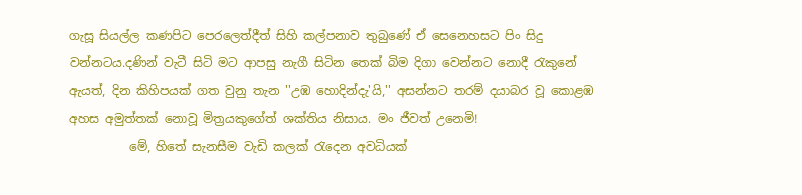ගැසූ සියල්ල කණපිට පෙරලෙත්දීත් සිහි කල්පනාව තුබුණේ ඒ සෙනෙහසට පිං සිදු වන්නටය.දණින් වැටී සිටි මට ආපසු නැගී සිටින තෙක් බිම දිගා වෙන්නට නොදී රැකුනේ ඇයත්, දින කිහිපයක් ගත වුනු තැන ''උඹ හොදින්දැ'යි,'' අසන්නට තරම් දයාබර වූ කොළඹ අහස අමුත්තක් නොවූ මිත්‍රයකුගේත් ශක්තිය නිසාය. මං ජීවත් උනෙමි!
          මේ, හිතේ සැනසීම වැඩි කලක් රැදෙන අවධියක්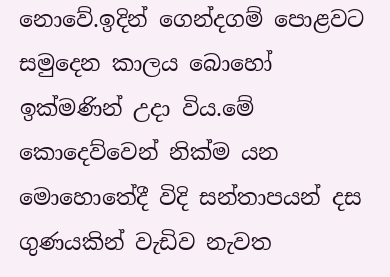නොවේ.ඉදින් ගෙන්දගම් පොළවට සමුදෙන කාලය බොහෝ ඉක්මණින් උදා විය.මේ කොදෙව්වෙන් නික්ම යන මොහොතේදී විදි සන්තාපයන් දස ගුණයකින් වැඩිව නැවත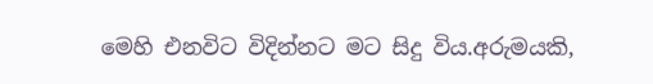මෙහි එනවිට විදින්නට මට සිදු විය.අරුමයකි,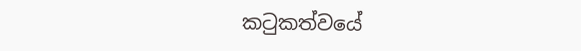කටුකත්වයේ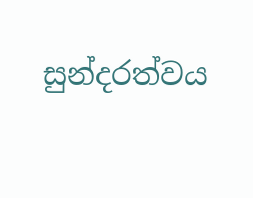සුන්දරත්වය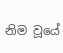නිම වූයේ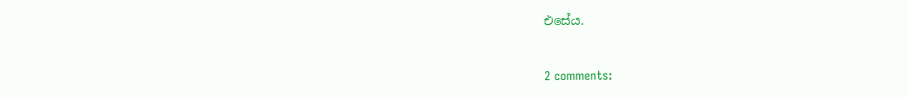එසේය.


2 comments: